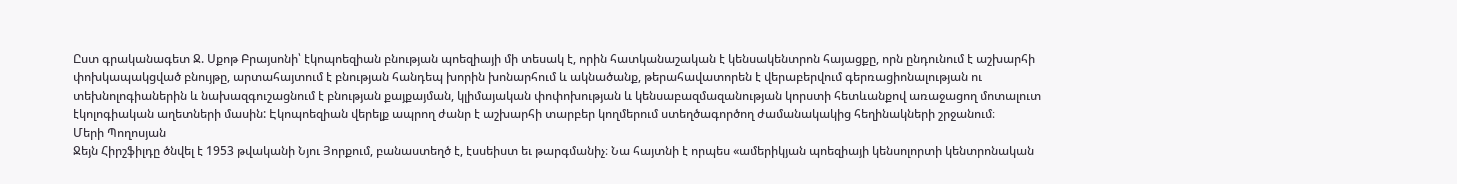Ըստ գրականագետ Ջ. Սքոթ Բրայսոնի՝ էկոպոեզիան բնության պոեզիայի մի տեսակ է, որին հատկանաշական է կենսակենտրոն հայացքը, որն ընդունում է աշխարհի փոխկապակցված բնույթը, արտահայտում է բնության հանդեպ խորին խոնարհում և ակնածանք, թերահավատորեն է վերաբերվում գերռացիոնալության ու տեխնոլոգիաներին և նախազգուշացնում է բնության քայքայման, կլիմայական փոփոխության և կենսաբազմազանության կորստի հետևանքով առաջացող մոտալուտ էկոլոգիական աղետների մասին: Էկոպոեզիան վերելք ապրող ժանր է աշխարհի տարբեր կողմերում ստեղծագործող ժամանակակից հեղինակների շրջանում։
Մերի Պողոսյան
Ջեյն Հիրշֆիլդը ծնվել է 1953 թվականի Նյու Յորքում, բանաստեղծ է, էսսեիստ եւ թարգմանիչ։ Նա հայտնի է որպես «ամերիկյան պոեզիայի կենսոլորտի կենտրոնական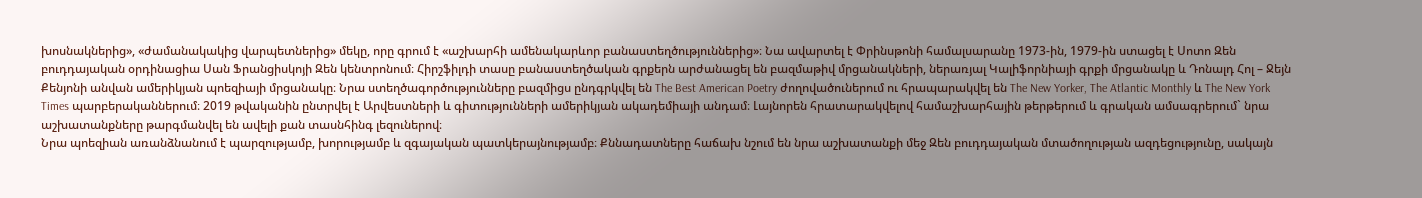խոսնակներից», «ժամանակակից վարպետներից» մեկը, որը գրում է «աշխարհի ամենակարևոր բանաստեղծություններից»։ Նա ավարտել է Փրինսթոնի համալսարանը 1973-ին, 1979-ին ստացել է Սոտո Զեն բուդդայական օրդինացիա Սան Ֆրանցիսկոյի Զեն կենտրոնում։ Հիրշֆիլդի տասը բանաստեղծական գրքերն արժանացել են բազմաթիվ մրցանակների, ներառյալ Կալիֆորնիայի գրքի մրցանակը և Դոնալդ Հոլ – Ջեյն Քենյոնի անվան ամերիկյան պոեզիայի մրցանակը։ Նրա ստեղծագործությունները բազմիցս ընդգրկվել են The Best American Poetry ժողովածուներում ու հրապարակվել են The New Yorker, The Atlantic Monthly և The New York Times պարբերականներում։ 2019 թվականին ընտրվել է Արվեստների և գիտությունների ամերիկյան ակադեմիայի անդամ։ Լայնորեն հրատարակվելով համաշխարհային թերթերում և գրական ամսագրերում` նրա աշխատանքները թարգմանվել են ավելի քան տասնհինգ լեզուներով։
Նրա պոեզիան առանձնանում է պարզությամբ, խորությամբ և զգայական պատկերայնությամբ։ Քննադատները հաճախ նշում են նրա աշխատանքի մեջ Զեն բուդդայական մտածողության ազդեցությունը, սակայն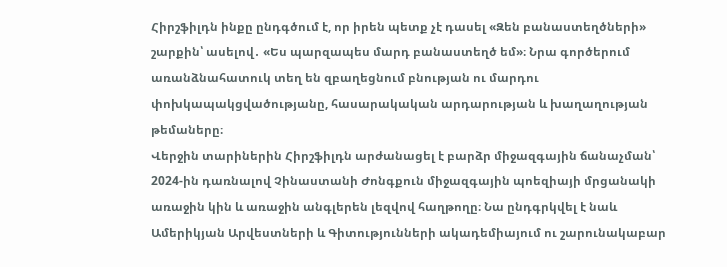Հիրշֆիլդն ինքը ընդգծում է, որ իրեն պետք չէ դասել «Զեն բանաստեղծների» շարքին՝ ասելով․ «Ես պարզապես մարդ բանաստեղծ եմ»։ Նրա գործերում առանձնահատուկ տեղ են զբաղեցնում բնության ու մարդու փոխկապակցվածությանը, հասարակական արդարության և խաղաղության թեմաները։
Վերջին տարիներին Հիրշֆիլդն արժանացել է բարձր միջազգային ճանաչման՝ 2024-ին դառնալով Չինաստանի Ժոնգքուն միջազգային պոեզիայի մրցանակի առաջին կին և առաջին անգլերեն լեզվով հաղթողը։ Նա ընդգրկվել է նաև Ամերիկյան Արվեստների և Գիտությունների ակադեմիայում ու շարունակաբար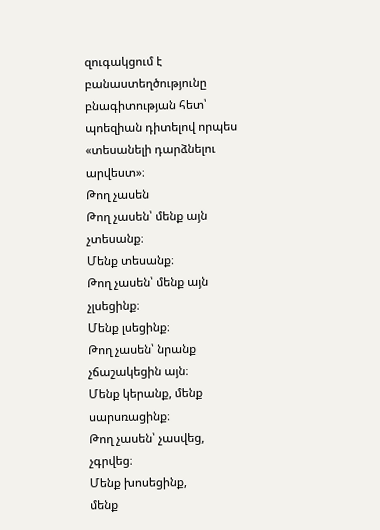զուգակցում է բանաստեղծությունը բնագիտության հետ՝ պոեզիան դիտելով որպես «տեսանելի դարձնելու արվեստ»։
Թող չասեն
Թող չասեն՝ մենք այն չտեսանք։
Մենք տեսանք։
Թող չասեն՝ մենք այն չլսեցինք։
Մենք լսեցինք։
Թող չասեն՝ նրանք չճաշակեցին այն։
Մենք կերանք, մենք սարսռացինք։
Թող չասեն՝ չասվեց, չգրվեց։
Մենք խոսեցինք,
մենք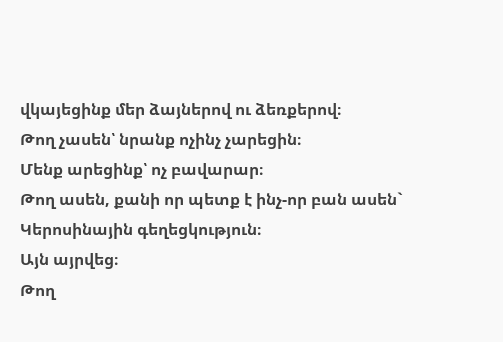վկայեցինք մեր ձայներով ու ձեռքերով։
Թող չասեն՝ նրանք ոչինչ չարեցին։
Մենք արեցինք՝ ոչ բավարար։
Թող ասեն, քանի որ պետք է ինչ-որ բան ասեն`
Կերոսինային գեղեցկություն։
Այն այրվեց։
Թող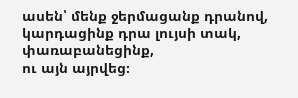ասեն՝ մենք ջերմացանք դրանով,
կարդացինք դրա լույսի տակ, փառաբանեցինք,
ու այն այրվեց։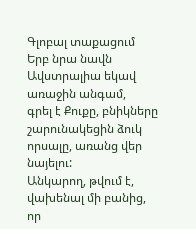Գլոբալ տաքացում
Երբ նրա նավն Ավստրալիա եկավ առաջին անգամ,
գրել է Քուքը, բնիկները
շարունակեցին ձուկ որսալը, առանց վեր նայելու:
Անկարող, թվում է, վախենալ մի բանից,
որ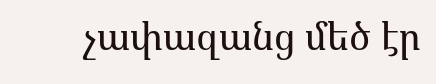չափազանց մեծ էր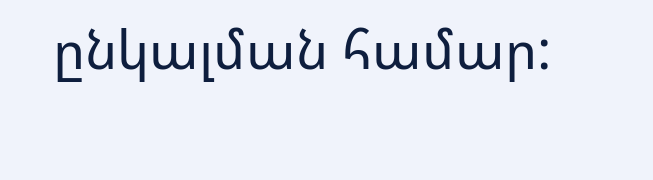ընկալման համար: